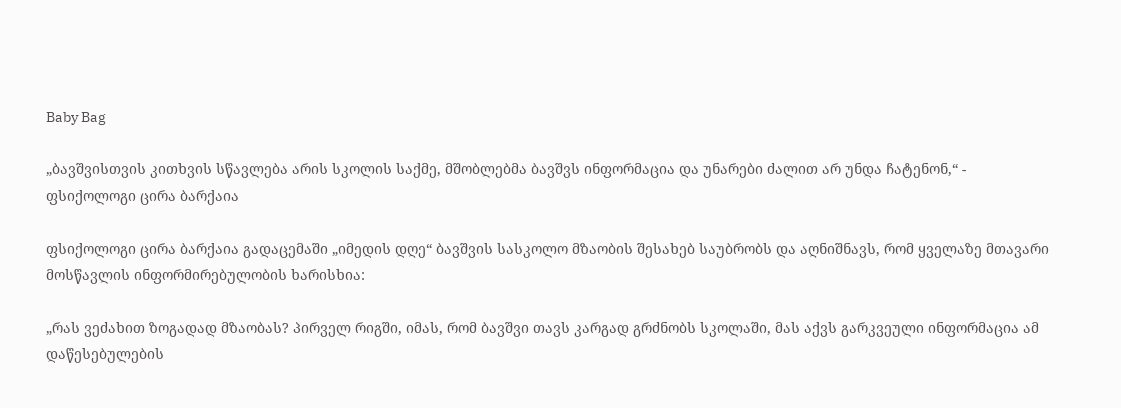Baby Bag

„ბავშვისთვის კითხვის სწავლება არის სკოლის საქმე, მშობლებმა ბავშვს ინფორმაცია და უნარები ძალით არ უნდა ჩატენონ,“ - ფსიქოლოგი ცირა ბარქაია

ფსიქოლოგი ცირა ბარქაია გადაცემაში „იმედის დღე“ ბავშვის სასკოლო მზაობის შესახებ საუბრობს და აღნიშნავს, რომ ყველაზე მთავარი მოსწავლის ინფორმირებულობის ხარისხია:

„რას ვეძახით ზოგადად მზაობას? პირველ რიგში, იმას, რომ ბავშვი თავს კარგად გრძნობს სკოლაში, მას აქვს გარკვეული ინფორმაცია ამ დაწესებულების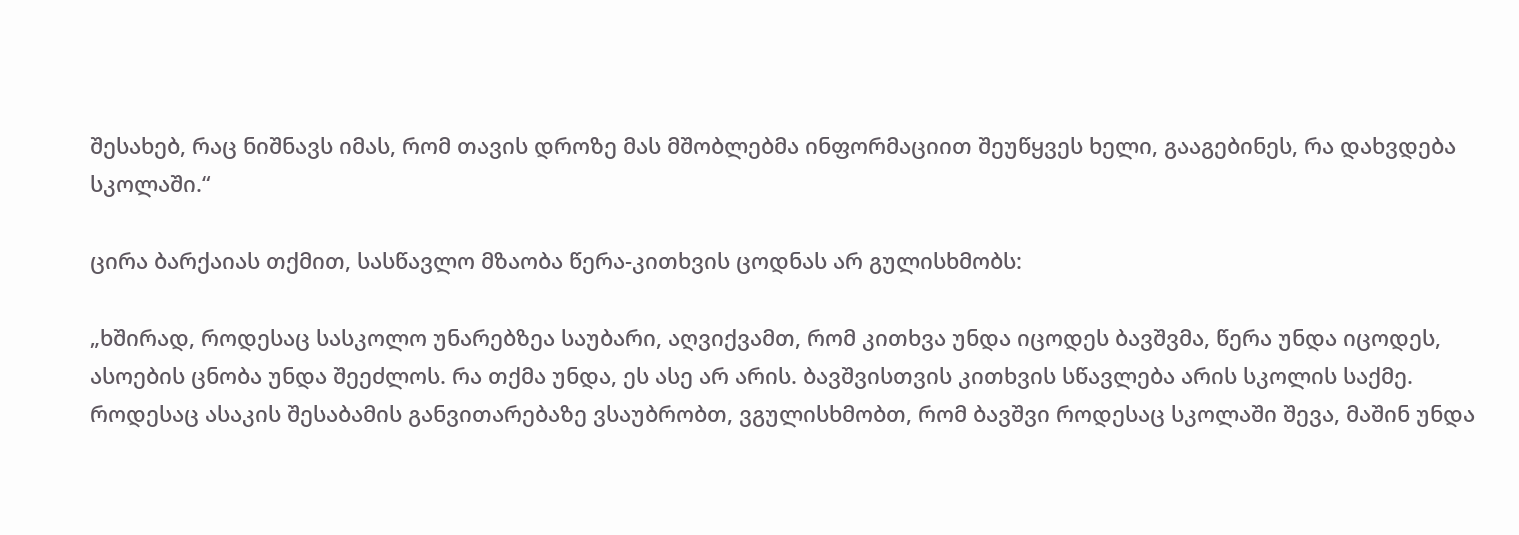შესახებ, რაც ნიშნავს იმას, რომ თავის დროზე მას მშობლებმა ინფორმაციით შეუწყვეს ხელი, გააგებინეს, რა დახვდება სკოლაში.“

ცირა ბარქაიას თქმით, სასწავლო მზაობა წერა-კითხვის ცოდნას არ გულისხმობს:

„ხშირად, როდესაც სასკოლო უნარებზეა საუბარი, აღვიქვამთ, რომ კითხვა უნდა იცოდეს ბავშვმა, წერა უნდა იცოდეს, ასოების ცნობა უნდა შეეძლოს. რა თქმა უნდა, ეს ასე არ არის. ბავშვისთვის კითხვის სწავლება არის სკოლის საქმე. როდესაც ასაკის შესაბამის განვითარებაზე ვსაუბრობთ, ვგულისხმობთ, რომ ბავშვი როდესაც სკოლაში შევა, მაშინ უნდა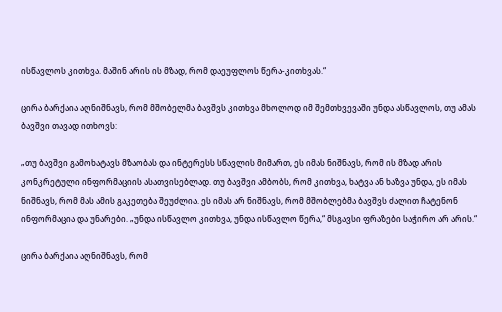ისწავლოს კითხვა. მაშინ არის ის მზად, რომ დაეუფლოს წერა-კითხვას.“

ცირა ბარქაია აღნიშნავს, რომ მშობელმა ბავშვს კითხვა მხოლოდ იმ შემთხვევაში უნდა ასწავლოს, თუ ამას ბავშვი თავად ითხოვს:

„თუ ბავშვი გამოხატავს მზაობას და ინტერესს სწავლის მიმართ, ეს იმას ნიშნავს, რომ ის მზად არის კონკრეტული ინფორმაციის ასათვისებლად. თუ ბავშვი ამბობს, რომ კითხვა, ხატვა ან ხაზვა უნდა, ეს იმას ნიშნავს, რომ მას ამის გაკეთება შეუძლია. ეს იმას არ ნიშნავს, რომ მშობლებმა ბავშვს ძალით ჩატენონ ინფორმაცია და უნარები. „უნდა ისწავლო კითხვა, უნდა ისწავლო წერა,“ მსგავსი ფრაზები საჭირო არ არის.“

ცირა ბარქაია აღნიშნავს, რომ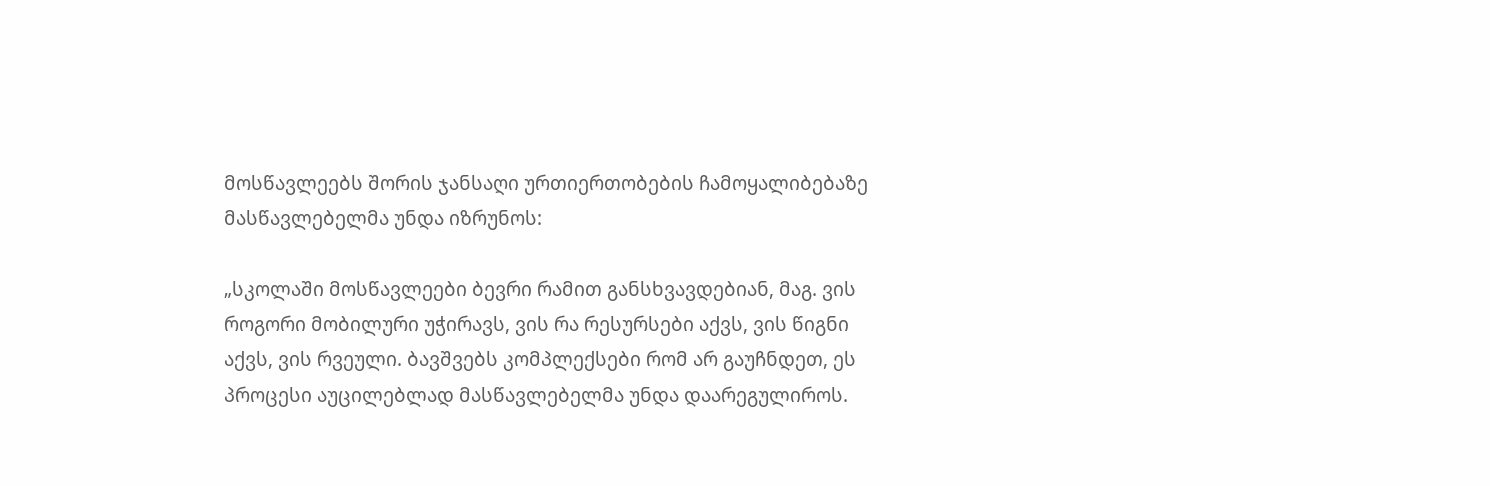მოსწავლეებს შორის ჯანსაღი ურთიერთობების ჩამოყალიბებაზე მასწავლებელმა უნდა იზრუნოს:

„სკოლაში მოსწავლეები ბევრი რამით განსხვავდებიან, მაგ. ვის როგორი მობილური უჭირავს, ვის რა რესურსები აქვს, ვის წიგნი აქვს, ვის რვეული. ბავშვებს კომპლექსები რომ არ გაუჩნდეთ, ეს პროცესი აუცილებლად მასწავლებელმა უნდა დაარეგულიროს.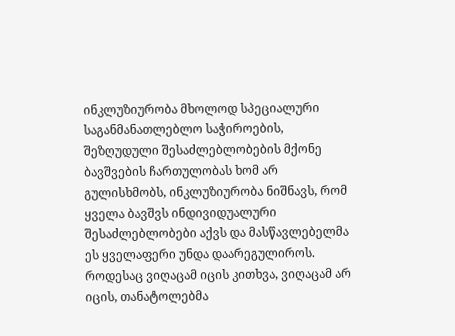ინკლუზიურობა მხოლოდ სპეციალური საგანმანათლებლო საჭიროების, შეზღუდული შესაძლებლობების მქონე ბავშვების ჩართულობას ხომ არ გულისხმობს, ინკლუზიურობა ნიშნავს, რომ ყველა ბავშვს ინდივიდუალური შესაძლებლობები აქვს და მასწავლებელმა ეს ყველაფერი უნდა დაარეგულიროს. როდესაც ვიღაცამ იცის კითხვა, ვიღაცამ არ იცის, თანატოლებმა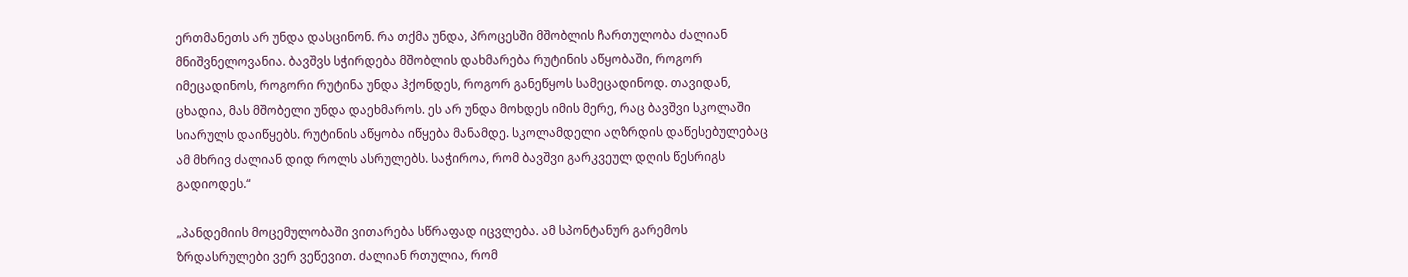ერთმანეთს არ უნდა დასცინონ. რა თქმა უნდა, პროცესში მშობლის ჩართულობა ძალიან მნიშვნელოვანია. ბავშვს სჭირდება მშობლის დახმარება რუტინის აწყობაში, როგორ იმეცადინოს, როგორი რუტინა უნდა ჰქონდეს, როგორ განეწყოს სამეცადინოდ. თავიდან, ცხადია, მას მშობელი უნდა დაეხმაროს. ეს არ უნდა მოხდეს იმის მერე, რაც ბავშვი სკოლაში სიარულს დაიწყებს. რუტინის აწყობა იწყება მანამდე. სკოლამდელი აღზრდის დაწესებულებაც ამ მხრივ ძალიან დიდ როლს ასრულებს. საჭიროა, რომ ბავშვი გარკვეულ დღის წესრიგს გადიოდეს.“

„პანდემიის მოცემულობაში ვითარება სწრაფად იცვლება. ამ სპონტანურ გარემოს ზრდასრულები ვერ ვეწევით. ძალიან რთულია, რომ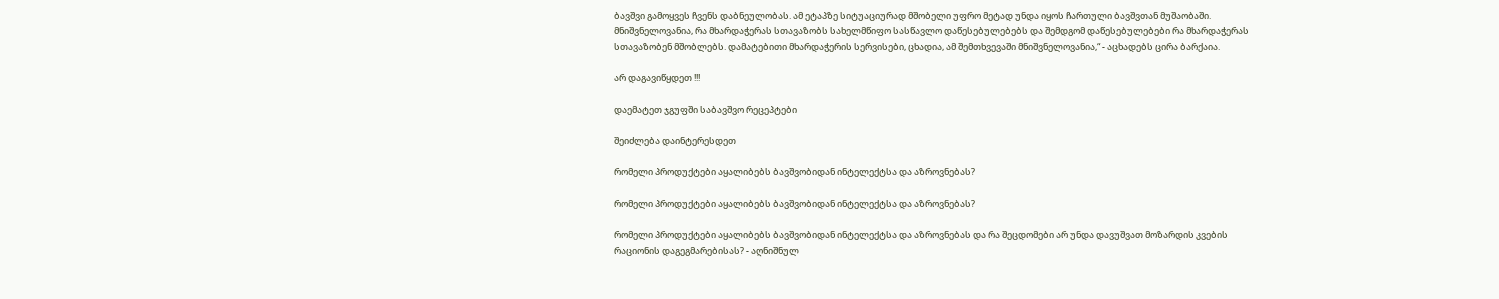ბავშვი გამოყვეს ჩვენს დაბნეულობას. ამ ეტაპზე სიტუაციურად მშობელი უფრო მეტად უნდა იყოს ჩართული ბავშვთან მუშაობაში. მნიშვნელოვანია, რა მხარდაჭერას სთავაზობს სახელმწიფო სასწავლო დაწესებულებებს და შემდგომ დაწესებულებები რა მხარდაჭერას სთავაზობენ მშობლებს. დამატებითი მხარდაჭერის სერვისები, ცხადია, ამ შემთხვევაში მნიშვნელოვანია,“ - აცხადებს ცირა ბარქაია.

არ დაგავიწყდეთ !!!

დაემატეთ ჯგუფში საბავშვო რეცეპტები

შეიძლება დაინტერესდეთ

რომელი პროდუქტები აყალიბებს ბავშვობიდან ინტელექტსა და აზროვნებას?

რომელი პროდუქტები აყალიბებს ბავშვობიდან ინტელექტსა და აზროვნებას?

რომელი პროდუქტები აყალიბებს ბავშვობიდან ინტელექტსა და აზროვნებას და რა შეცდომები არ უნდა დავუშვათ მოზარდის კვების რაციონის დაგეგმარებისას? - აღნიშნულ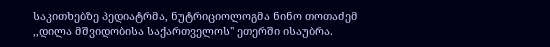საკითხებზე პედიატრმა, ნუტრიციოლოგმა ნინო თოთაძემ ,,დილა მშვიდობისა საქართველოს'' ეთერში ისაუბრა.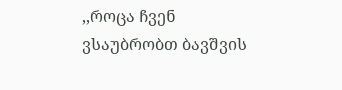,,როცა ჩვენ ვსაუბრობთ ბავშვის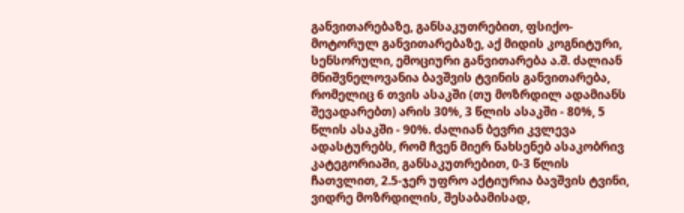განვითარებაზე, განსაკუთრებით, ფსიქო-მოტორულ განვითარებაზე, აქ მიდის კოგნიტური, სენსორული, ემოციური განვითარება ა.შ. ძალიან მნიშვნელოვანია ბავშვის ტვინის განვითარება, რომელიც 6 თვის ასაკში (თუ მოზრდილ ადამიანს შევადარებთ) არის 30%, 3 წლის ასაკში - 80%, 5 წლის ასაკში - 90%. ძალიან ბევრი კვლევა ადასტურებს, რომ ჩვენ მიერ ნახსენებ ასაკობრივ კატეგორიაში, განსაკუთრებით, 0-3 წლის ჩათვლით, 2.5-ჯერ უფრო აქტიურია ბავშვის ტვინი, ვიდრე მოზრდილის, შესაბამისად,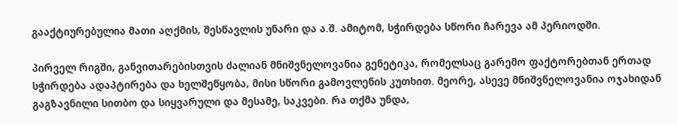გააქტიურებულია მათი აღქმის, შესწავლის უნარი და ა.შ. ამიტომ, სჭირდება სწორი ჩარევა ამ პერიოდში.

პირველ რიგში, განვითარებისთვის ძალიან მნიშვნელოვანია გენეტიკა, რომელსაც გარემო ფაქტორებთან ერთად სჭირდება ადაპტირება და ხელშეწყობა, მისი სწორი გამოვლენის კუთხით. მეორე, ასევე მნიშვნელოვანია ოჯახიდან გაგზავნილი სითბო და სიყვარული და მესამე, საკვები. რა თქმა უნდა,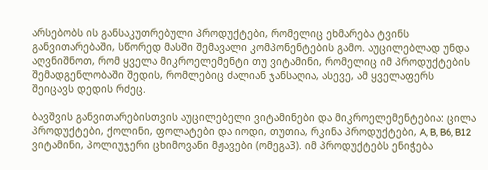არსებობს ის განსაკუთრებული პროდუქტები, რომელიც ეხმარება ტვინს განვითარებაში, სწორედ მასში შემავალი კომპონენტების გამო. აუცილებლად უნდა აღვნიშნოთ, რომ ყველა მიკროელემენტი თუ ვიტამინი, რომელიც იმ პროდუქტების შემადგენლობაში შედის, რომლებიც ძალიან ჯანსაღია, ასევე, ამ ყველაფერს შეიცავს დედის რძეც.

ბავშვის განვითარებისთვის აუცილებელი ვიტამინები და მიკროელემენტებია: ცილა პროდუქტები, ქოლინი, ფოლატები და იოდი, თუთია, რკინა პროდუქტები, A, B, B6, B12 ვიტამინი, პოლიუჯერი ცხიმოვანი მჟავები (ომეგა3). იმ პროდუქტებს ენიჭება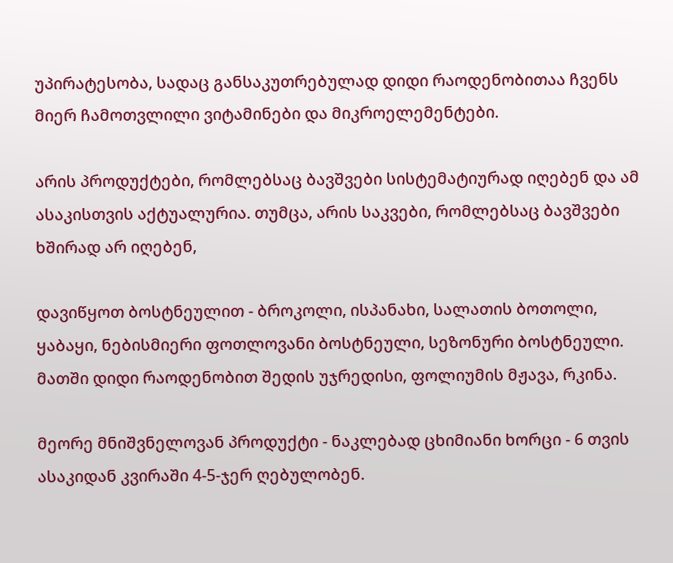უპირატესობა, სადაც განსაკუთრებულად დიდი რაოდენობითაა ჩვენს მიერ ჩამოთვლილი ვიტამინები და მიკროელემენტები.

არის პროდუქტები, რომლებსაც ბავშვები სისტემატიურად იღებენ და ამ ასაკისთვის აქტუალურია. თუმცა, არის საკვები, რომლებსაც ბავშვები ხშირად არ იღებენ,

დავიწყოთ ბოსტნეულით - ბროკოლი, ისპანახი, სალათის ბოთოლი, ყაბაყი, ნებისმიერი ფოთლოვანი ბოსტნეული, სეზონური ბოსტნეული. მათში დიდი რაოდენობით შედის უჯრედისი, ფოლიუმის მჟავა, რკინა.

მეორე მნიშვნელოვან პროდუქტი - ნაკლებად ცხიმიანი ხორცი - 6 თვის ასაკიდან კვირაში 4-5-ჯერ ღებულობენ.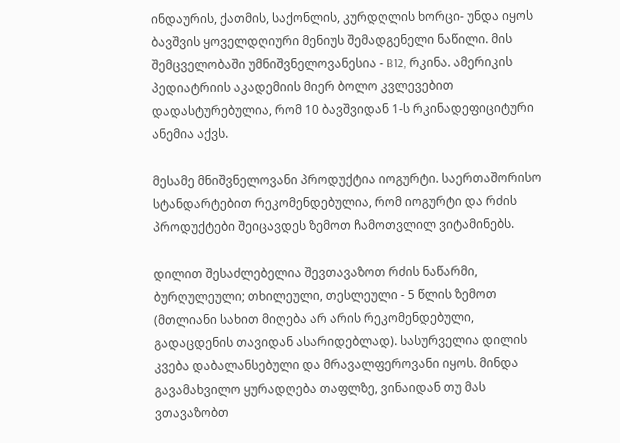ინდაურის, ქათმის, საქონლის, კურდღლის ხორცი- უნდა იყოს ბავშვის ყოველდღიური მენიუს შემადგენელი ნაწილი. მის შემცველობაში უმნიშვნელოვანესია - B12, რკინა. ამერიკის პედიატრიის აკადემიის მიერ ბოლო კვლევებით დადასტურებულია, რომ 10 ბავშვიდან 1-ს რკინადეფიციტური ანემია აქვს.

მესამე მნიშვნელოვანი პროდუქტია იოგურტი. საერთაშორისო სტანდარტებით რეკომენდებულია, რომ იოგურტი და რძის პროდუქტები შეიცავდეს ზემოთ ჩამოთვლილ ვიტამინებს.

დილით შესაძლებელია შევთავაზოთ რძის ნაწარმი, ბურღულეული; თხილეული, თესლეული - 5 წლის ზემოთ (მთლიანი სახით მიღება არ არის რეკომენდებული, გადაცდენის თავიდან ასარიდებლად). სასურველია დილის კვება დაბალანსებული და მრავალფეროვანი იყოს. მინდა გავამახვილო ყურადღება თაფლზე, ვინაიდან თუ მას ვთავაზობთ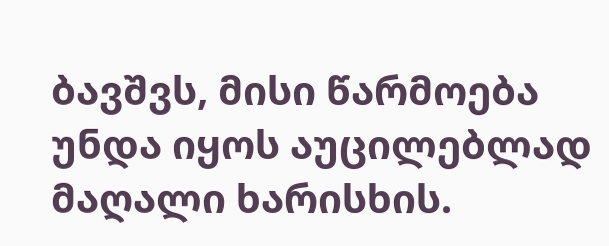ბავშვს, მისი წარმოება უნდა იყოს აუცილებლად მაღალი ხარისხის.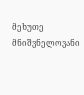მეხუთე მნიშვნელოვანი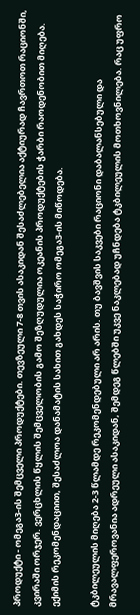პროდუქტი - ომეგა3-ის შემცველი პროდუქტები. თევზეული 7-8 თვის ასაკიდან შესაძლებელია აქტიურად ჩავრთოთ რაციონში, კვირაში ორჯერ. ვერცხლის წყლის შემცველობის გამო შეზღუდულია ოკეანის პროდუქტების ჭარბი რაოდენობით მიღება. ექიმის რეკომენდაციით, შესაძლოა დანამატის სახით გახდეს საჭირო ომეგა3-ის მიწოდება.

ტკბილეულის მიღება 2-3 წლამდე რეკომენდებული არ არის. თუ ბავშვის საკვები რაციონი დაბალანსებული და მრავალფეროვანია ადრეული ასაკიდან, შემდეგ წლებში უკვე ნაკლებად უჩნდება ტკბილეულის მოთხოვნილება. რაც უფრო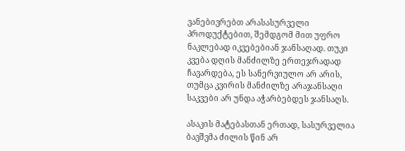ვანებივრებთ არასასურველი პროდუქტებით, შემდგომ მით უფრო ნაკლებად იკვებებიან ჯანსაღად. თუკი კვება დღის მანძილზე ერთეჯრადად ჩავარდება, ეს სანერვიულო არ არის, თუმცა კვირის მანძილზე არაჯანსაღი საკვები არ უნდა აჭარბებდეს ჯანსაღს.

ასაკის მატებასთან ერთად, სასურველია ბავშვმა ძილის წინ არ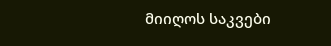მიიღოს საკვები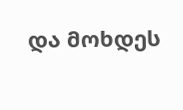და მოხდეს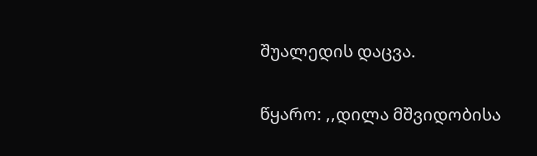შუალედის დაცვა.

წყარო: ,,დილა მშვიდობისა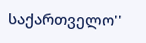საქართველო''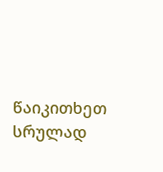წაიკითხეთ სრულად